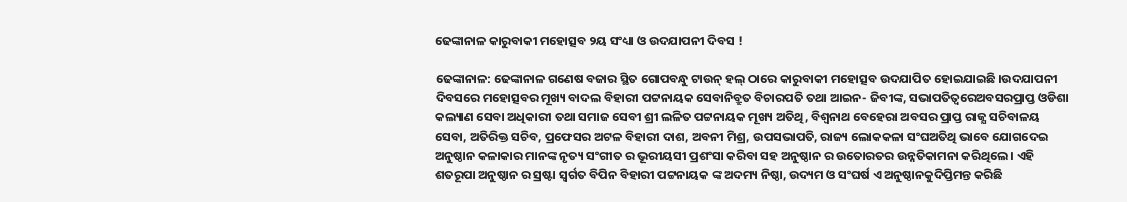ଢେଙ୍କାନାଳ କାରୁବାକୀ ମହୋତ୍ସବ ୨ୟ ସଂଧ୍ୟା ଓ ଉଦଯାପନୀ ଦିବସ !

ଢେଙ୍କାନାଳ: ଢେଙ୍କାନାଳ ଗଣେଷ ବଜାର ସ୍ଥିତ ଗୋପବନ୍ଧୁ ଟାଉନ୍ ହଲ୍ ଠାରେ କାରୁବାକୀ ମହୋତ୍ସବ ଉଦଯାପିତ ହୋଇଯାଇଛି ।ଉଦଯାପନୀ ଦିବସରେ ମହୋତ୍ସବର ମୂଖ୍ୟ ବାଦଲ ବିହାରୀ ପଟ୍ଟନାୟକ ସେବାନିବ୍ରୁତ ବିଚାରପତି ତଥା ଆଇନ- ଜିବୀଙ୍କ, ସଭାପତିତ୍ୱରେଅବସରପ୍ରାପ୍ତ ଓଡିଶା କଲ୍ୟାଣ ସେବା ଅଧିକାରୀ ତଥା ସମାଜ ସେବୀ ଶ୍ରୀ ଲଳିତ ପଟ୍ଟନାୟକ ମୂଖ୍ୟ ଅତିଥି, ବିଶ୍ୱନାଥ ବେହେରା ଅବସର ପ୍ରାପ୍ତ ରାଜ୍ଯ ସଚିବାଳୟ ସେବା, ଅତିରିକ୍ତ ସଚିବ, ପ୍ରଫେସର ଅଟଳ ବିହାରୀ ଦାଶ, ଅବନୀ ମିଶ୍ର, ଉପସଭାପତି, ରାଜ୍ୟ ଲୋକକଳା ସଂଘଅତିଥି ଭାବେ ଯୋଗଦେଇ ଅନୁଷ୍ଠାନ କଳାକାର ମାନଙ୍କ ନୃତ୍ୟ ସଂଗୀତ ର ଭୂରୀୟସୀ ପ୍ରଶଂସା କରିବା ସହ ଅନୁଷ୍ଠାନ ର ଉତୋରତର ଉନ୍ନତିକାମନା କରିଥିଲେ । ଏହି ଶତରୂପା ଅନୁଷ୍ଠାନ ର ସ୍ରଷ୍ଟା ସ୍ୱର୍ଗତ ବିପିନ ବିହାରୀ ପଟ୍ଟନାୟକ ଙ୍କ ଅଦମ୍ୟ ନିଷ୍ଠା, ଉଦ୍ୟମ ଓ ସଂଘର୍ଷ ଏ ଅନୁଷ୍ଠାନକୁଦିପ୍ତିମନ୍ତ କରିଛି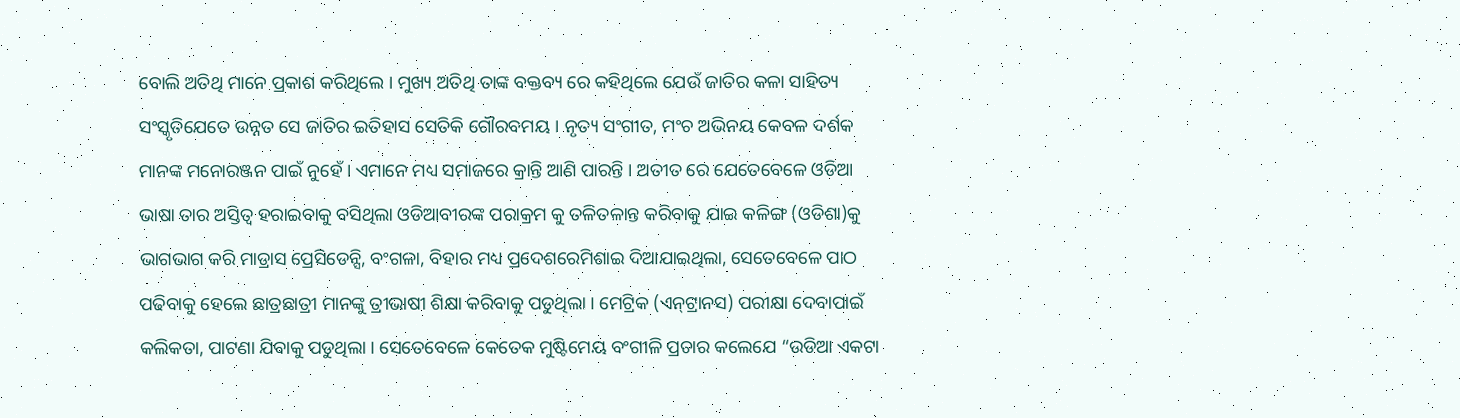ବୋଲି ଅତିଥି ମାନେ ପ୍ରକାଶ କରିଥିଲେ । ମୁଖ୍ୟ ଅତିଥି ତାଙ୍କ ବକ୍ତବ୍ୟ ରେ କହିଥିଲେ ଯେଉଁ ଜାତିର କଳା ସାହିତ୍ୟ ସଂସ୍କୃତିଯେତେ ଉନ୍ନତ ସେ ଜାତିର ଇତିହାସ ସେତିକି ଗୌରବମୟ । ନୃତ୍ୟ ସଂଗୀତ, ମଂଚ ଅଭିନୟ କେବଳ ଦର୍ଶକ ମାନଙ୍କ ମନୋରଞ୍ଜନ ପାଇଁ ନୁହେଁ । ଏମାନେ ମଧ୍ୟ ସମାଜରେ କ୍ରାନ୍ତି ଆଣି ପାରନ୍ତି । ଅତୀତ ରେ ଯେତେବେଳେ ଓଡିଆ ଭାଷା ତାର ଅସ୍ତିତ୍ୱ ହରାଇବାକୁ ବସିଥିଲା ଓଡିଆବୀରଙ୍କ ପରାକ୍ରମ କୁ ତଳିତଳାନ୍ତ କରିବାକୁ ଯାଇ କଳିଙ୍ଗ (ଓଡିଶା)କୁ ଭାଗଭାଗ କରି ମାଡ୍ରାସ ପ୍ରେସିଡେନ୍ସି, ବଂଗଳା, ବିହାର ମଧ୍ୟ ପ୍ରଦେଶରେମିଶାଇ ଦିଆଯାଇଥିଲା, ସେତେବେଳେ ପାଠ ପଢିବାକୁ ହେଲେ ଛାତ୍ରଛାତ୍ରୀ ମାନଙ୍କୁ ତ୍ରୀଭାଷୀ ଶିକ୍ଷା କରିବାକୁ ପଡୁଥିଲା । ମେଟ୍ରିକ (ଏନ୍‌ଟ୍ରାନସ) ପରୀକ୍ଷା ଦେବାପାଇଁ କଲିକତା, ପାଟଣା ଯିବାକୁ ପଡୁଥିଲା । ସେତେବେଳେ କେତେକ ମୁଷ୍ଟିମେୟ ବଂଗୀଳି ପ୍ରଚାର କଲେଯେ “ଉଡିଆ ଏକଟା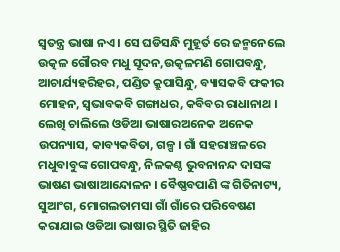ସ୍ୱତନ୍ତ୍ର ଭାଷା ନଏ । ସେ ଘଡିସନ୍ଧି ମୁହୂର୍ତ ରେ ଜନ୍ମନେଲେ ଉତ୍କଳ ଗୌରବ ମଧୁ ସୂଦନ,ଉତ୍କଳମଣି ଗୋପବନ୍ଧୁ, ଆଚାର୍ଯ୍ୟହରିହର, ପଣ୍ଡିତ କ୍ରୁପାସିନ୍ଧୁ, ବ୍ୟାସକବି ଫକୀର ମୋହନ, ସ୍ୱଭାବକବି ଗଙ୍ଗାଧର, କବିବର ରାଧାନାଥ । ଲେଖି ଚାଲିଲେ ଓଡିଆ ଭାଷାରଅନେକ ଅନେକ ଉପନ୍ୟାସ, କାବ୍ୟକବିତା, ଗଳ୍ପ । ଗାଁ ସହରାଞ୍ଚଳରେ ମଧୁବାବୁଙ୍କ ଗୋପବନ୍ଧୁ, ନିଳକଣ୍ଠ ଭୁବନାନନ୍ଦ ଦାସଙ୍କ ଭାଷଣ ଭାଷାଆନ୍ଦୋଳନ । ବୈଷ୍ଣବପାଣି ଙ୍କ ଗିତିନାଟ୍ୟ, ସୁଆଂଗ, ମୋଗଲତାମସା ଗାଁ ଗାଁରେ ପରିବେଷଣ କରାଯାଇ ଓଡିଆ ଭାଷାର ସ୍ଥିତି ଜାହିର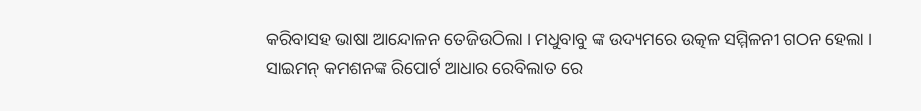କରିବାସହ ଭାଷା ଆନ୍ଦୋଳନ ତେଜିଉଠିଲା । ମଧୁବାବୁ ଙ୍କ ଉଦ୍ୟମରେ ଉତ୍କଳ ସମ୍ମିଳନୀ ଗଠନ ହେଲା । ସାଇମନ୍ କମଶନଙ୍କ ରିପୋର୍ଟ ଆଧାର ରେବିଲାତ ରେ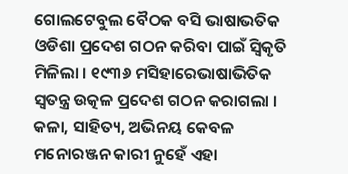ଗୋଲଟେବୁଲ ବୈଠକ ବସି ଭାଷାଭତିକ ଓଡିଶା ପ୍ରଦେଶ ଗଠନ କରିବା ପାଇଁ ସ୍ୱିକୃତି ମିଳିଲା । ୧୯୩୬ ମସିହାରେଭାଷାଭିତିକ ସ୍ୱତନ୍ତ୍ର ଉତ୍କଳ ପ୍ରଦେଶ ଗଠନ କରାଗଲା । କଳା, ସାହିତ୍ୟ, ଅଭିନୟ କେବଳ ମନୋରଞ୍ଜନ କାରୀ ନୁହେଁ ଏହା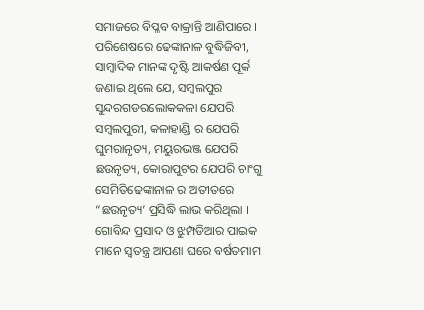ସମାଜରେ ବିପ୍ଳବ ବାକ୍ରାନ୍ତି ଆଣିପାରେ । ପରିଶେଷରେ ଢେଙ୍କାନାଳ ବୁଦ୍ଧିଜିବୀ, ସାମ୍ବାଦିକ ମାନଙ୍କ ଦୃଷ୍ଟି ଆକର୍ଷଣ ପୂର୍କ ଜଣାଇ ଥିଲେ ଯେ, ସମ୍ବଲପୁର ସୁନ୍ଦରଗଡରଲୋକକଳା ଯେପରି ସମ୍ବଲପୁରୀ, କଳାହାଣ୍ଡି ର ଯେପରି ଘୁମରାନୃତ୍ୟ, ମୟୁରଭଞ୍ଜ ଯେପରି ଛଉନୃତ୍ୟ, କୋରାପୁଟର ଯେପରି ଚାଂଗୁ ସେମିତିଢେଙ୍କାନାଳ ର ଅତୀତରେ “ଛଉନୃତ୍ୟ’ ପ୍ରସିଦ୍ଧି ଲାଭ କରିଥିଲା । ଗୋବିନ୍ଦ ପ୍ରସାଦ ଓ ଝୁମ୍ପଡିଆର ପାଇକ ମାନେ ସ୍ୱତନ୍ତ୍ର ଆପଣା ଘରେ ବର୍ଷତମାମ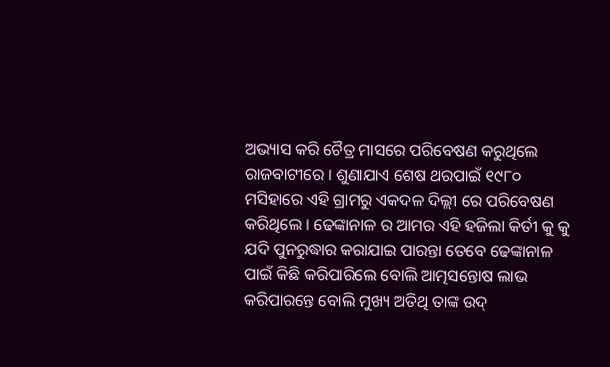ଅଭ୍ୟାସ କରି ଚୈତ୍ର ମାସରେ ପରିବେଷଣ କରୁଥିଲେ ରାଜବାଟୀରେ । ଶୁଣାଯାଏ ଶେଷ ଥରପାଇଁ ୧୯୮୦ ମସିହାରେ ଏହି ଗ୍ରାମରୁ ଏକଦଳ ଦିଲ୍ଲୀ ରେ ପରିବେଷଣ କରିଥିଲେ । ଢେଙ୍କାନାଳ ର ଆମର ଏହି ହଜିଲା କିର୍ତୀ କୁ କୁ ଯଦି ପୁନରୁଦ୍ଧାର କରାଯାଇ ପାରନ୍ତା ତେବେ ଢେଙ୍କାନାଳ ପାଇଁ କିଛି କରିପାରିଲେ ବୋଲି ଆତ୍ମସନ୍ତୋଷ ଲାଭ କରିପାରନ୍ତେ ବୋଲି ମୁଖ୍ୟ ଅତିଥି ତାଙ୍କ ଉଦ୍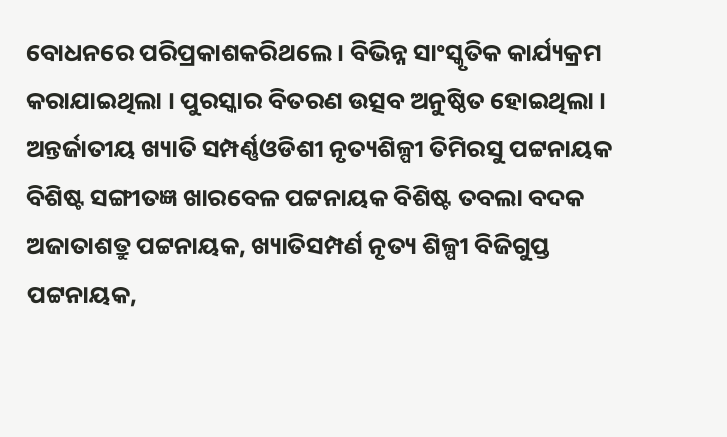ବୋଧନରେ ପରିପ୍ରକାଶକରିଥଲେ । ବିଭିନ୍ନ ସାଂସ୍କୃତିକ କାର୍ଯ୍ୟକ୍ରମ କରାଯାଇଥିଲା । ପୁରସ୍କାର ବିତରଣ ଉତ୍ସବ ଅନୁଷ୍ଠିତ ହୋଇଥିଲା । ଅନ୍ତର୍ଜାତୀୟ ଖ୍ୟାତି ସମ୍ପର୍ଣ୍ଣଓଡିଶୀ ନୃତ୍ୟଶିଳ୍ପୀ ତିମିରସୁ ପଟ୍ଟନାୟକ ବିଶିଷ୍ଟ ସଙ୍ଗୀତଜ୍ଞ ଖାରବେଳ ପଟ୍ଟନାୟକ ବିଶିଷ୍ଟ ତବଲା ବଦକ ଅଜାତାଶତ୍ରୁ ପଟ୍ଟନାୟକ, ଖ୍ୟାତିସମ୍ପର୍ଣ ନୃତ୍ୟ ଶିଳ୍ପୀ ବିଜିଗୁପ୍ତ ପଟ୍ଟନାୟକ,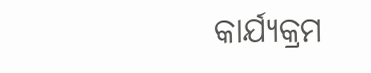କାର୍ଯ୍ୟକ୍ରମ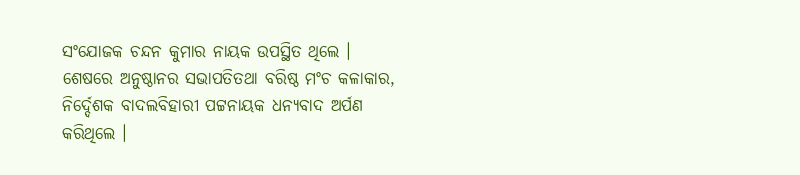ସଂଯୋଜକ ଚନ୍ଦନ କୁମାର ନାୟକ ଉପସ୍ଥିତ ଥିଲେ । ଶେଷରେ ଅନୁଷ୍ଠାନର ସଭାପତିତଥା ବରିଷ୍ଠ ମଂଚ କଳାକାର, ନିର୍ଦ୍ଦେଶକ ବାଦଲବିହାରୀ ପଟ୍ଟନାୟକ ଧନ୍ୟବାଦ ଅର୍ପଣ କରିଥିଲେ ।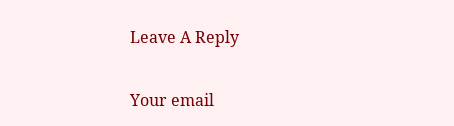Leave A Reply

Your email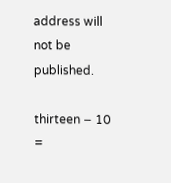address will not be published.

thirteen − 10 =